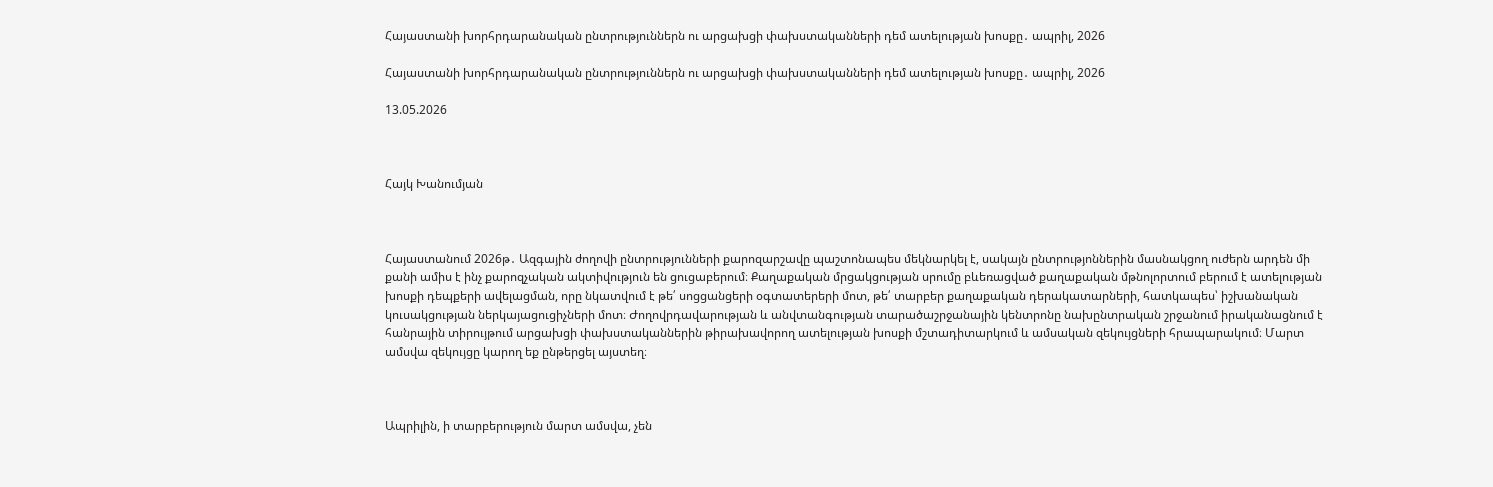Հայաստանի խորհրդարանական ընտրություններն ու արցախցի փախստականների դեմ ատելության խոսքը․ ապրիլ, 2026

Հայաստանի խորհրդարանական ընտրություններն ու արցախցի փախստականների դեմ ատելության խոսքը․ ապրիլ, 2026

13.05.2026



Հայկ Խանումյան



Հայաստանում 2026թ․ Ազգային ժողովի ընտրությունների քարոզարշավը պաշտոնապես մեկնարկել է, սակայն ընտրությոններին մասնակցող ուժերն արդեն մի քանի ամիս է ինչ քարոզչական ակտիվություն են ցուցաբերում։ Քաղաքական մրցակցության սրումը բևեռացված քաղաքական մթնոլորտում բերում է ատելության խոսքի դեպքերի ավելացման, որը նկատվում է թե՛ սոցցանցերի օգտատերերի մոտ, թե՛ տարբեր քաղաքական դերակատարների, հատկապես՝ իշխանական կուսակցության ներկայացուցիչների մոտ։ Ժողովրդավարության և անվտանգության տարածաշրջանային կենտրոնը նախընտրական շրջանում իրականացնում է հանրային տիրույթում արցախցի փախստականներին թիրախավորող ատելության խոսքի մշտադիտարկում և ամսական զեկույցների հրապարակում։ Մարտ ամսվա զեկույցը կարող եք ընթերցել այստեղ։



Ապրիլին, ի տարբերություն մարտ ամսվա, չեն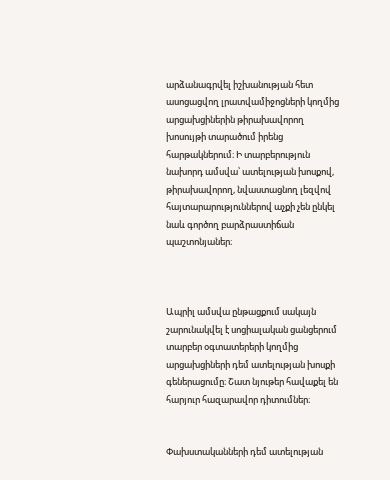արձանագրվել իշխանության հետ ասոցացվող լրատվամիջոցների կողմից արցախցիներին թիրախավորող խոսույթի տարածում իրենց հարթակներում։ Ի տարբերություն նախորդ ամսվա՝ ատելության խոսքով, թիրախավորող, նվաստացնող լեզվով հայտարարություններով աչքի չեն ընկել նաև գործող բարձրաստիճան պաշտոնյաներ։



Ապրիլ ամսվա ընթացքում սակայն շարունակվել է սոցիալական ցանցերում տարբեր օգտատերերի կողմից արցախցիների դեմ ատելության խոսքի գեներացումը։ Շատ նյութեր հավաքել են հարյուր հազարավոր դիտումներ։


Փախստականների դեմ ատելության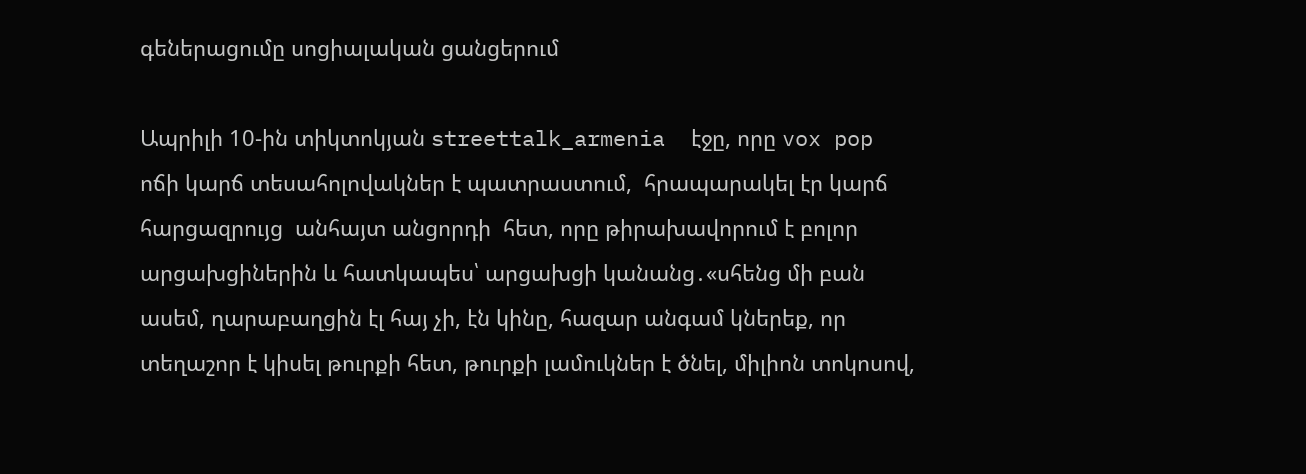գեներացումը սոցիալական ցանցերում

Ապրիլի 10-ին տիկտոկյան streettalk_armenia  էջը, որը vox pop ոճի կարճ տեսահոլովակներ է պատրաստում,  հրապարակել էր կարճ հարցազրույց  անհայտ անցորդի  հետ, որը թիրախավորում է բոլոր արցախցիներին և հատկապես՝ արցախցի կանանց․«սհենց մի բան ասեմ, ղարաբաղցին էլ հայ չի, էն կինը, հազար անգամ կներեք, որ տեղաշոր է կիսել թուրքի հետ, թուրքի լամուկներ է ծնել, միլիոն տոկոսով,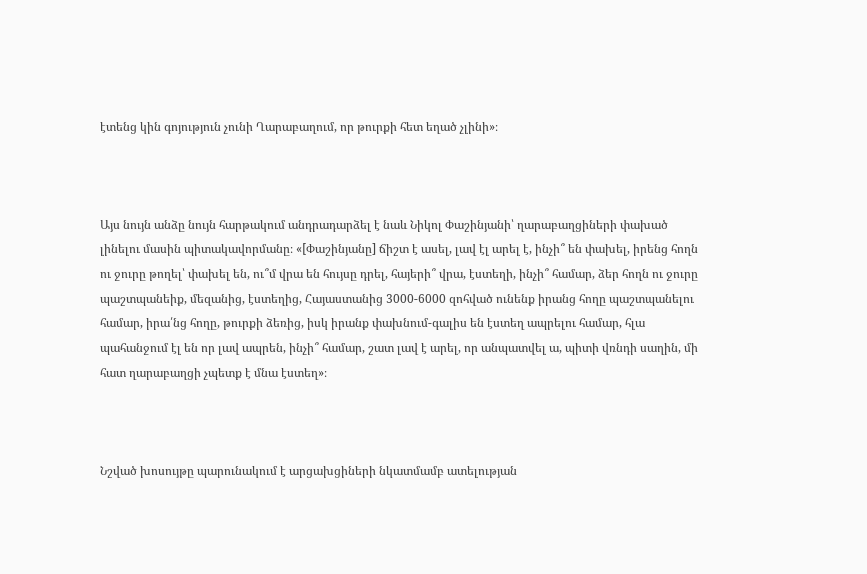էտենց կին գոյություն չունի Ղարաբաղում, որ թուրքի հետ եղած չլինի»։



Այս նույն անձը նույն հարթակում անդրադարձել է նաև Նիկոլ Փաշինյանի՝ ղարաբաղցիների փախած լինելու մասին պիտակավորմանը։ «[Փաշինյանը] ճիշտ է ասել, լավ էլ արել է, ինչի՞ են փախել, իրենց հողն ու ջուրը թողել՝ փախել են, ու՞մ վրա են հույսը դրել, հայերի՞ վրա, էստեղի, ինչի՞ համար, ձեր հողն ու ջուրը պաշտպանեիք, մեզանից, էստեղից, Հայաստանից 3000-6000 զոհված ունենք իրանց հողը պաշտպանելու համար, իրա՛նց հողը, թուրքի ձեռից, իսկ իրանք փախնում-գալիս են էստեղ ապրելու համար, հլա պահանջում էլ են որ լավ ապրեն, ինչի՞ համար, շատ լավ է արել, որ անպատվել ա, պիտի վռնդի սաղին, մի հատ ղարաբաղցի չպետք է մնա էստեղ»։



Նշված խոսույթը պարունակում է արցախցիների նկատմամբ ատելության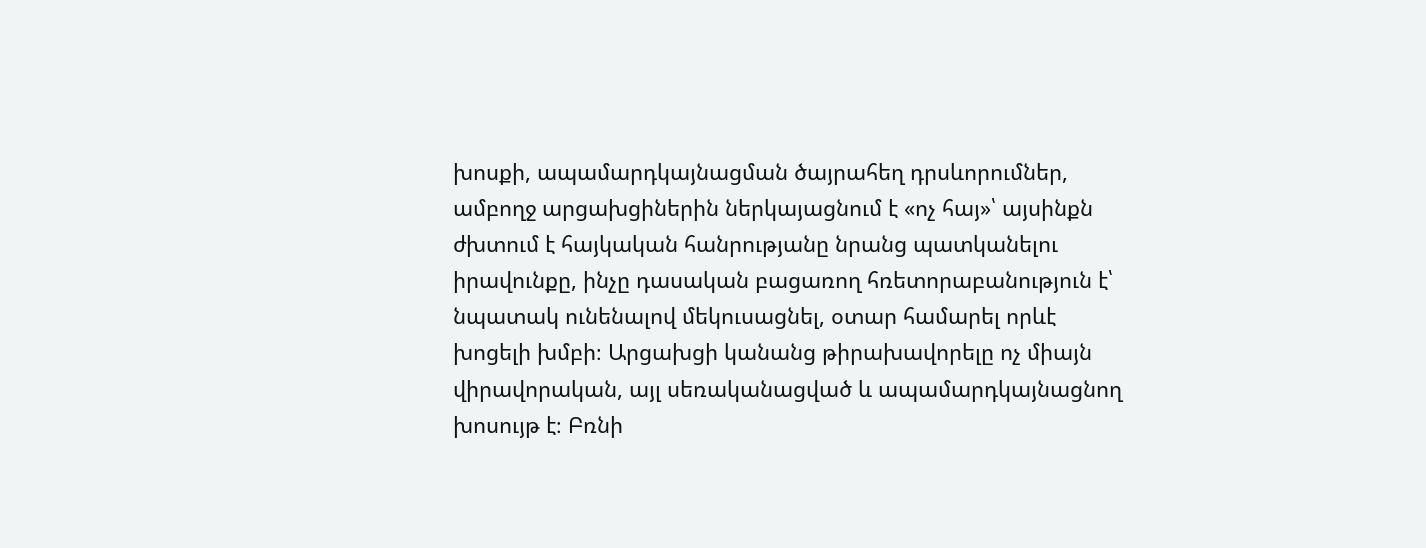խոսքի, ապամարդկայնացման ծայրահեղ դրսևորումներ, ամբողջ արցախցիներին ներկայացնում է «ոչ հայ»՝ այսինքն ժխտում է հայկական հանրությանը նրանց պատկանելու իրավունքը, ինչը դասական բացառող հռետորաբանություն է՝ նպատակ ունենալով մեկուսացնել, օտար համարել որևէ խոցելի խմբի։ Արցախցի կանանց թիրախավորելը ոչ միայն վիրավորական, այլ սեռականացված և ապամարդկայնացնող խոսույթ է։ Բռնի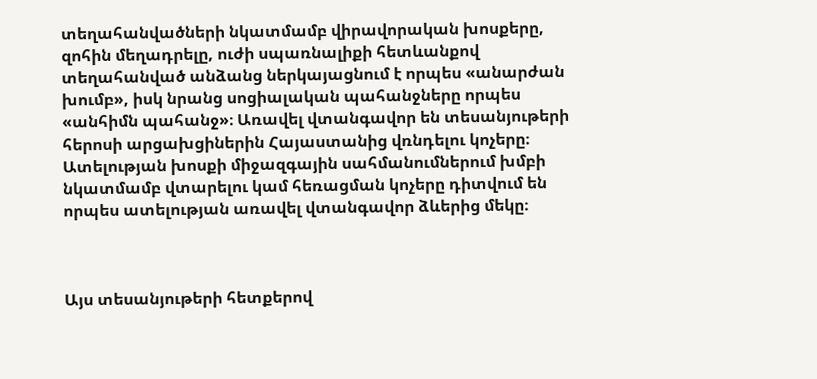տեղահանվածների նկատմամբ վիրավորական խոսքերը, զոհին մեղադրելը, ուժի սպառնալիքի հետևանքով տեղահանված անձանց ներկայացնում է որպես «անարժան խումբ», իսկ նրանց սոցիալական պահանջները որպես «անհիմն պահանջ»։ Առավել վտանգավոր են տեսանյութերի հերոսի արցախցիներին Հայաստանից վռնդելու կոչերը։ Ատելության խոսքի միջազգային սահմանումներում խմբի նկատմամբ վտարելու կամ հեռացման կոչերը դիտվում են որպես ատելության առավել վտանգավոր ձևերից մեկը։



Այս տեսանյութերի հետքերով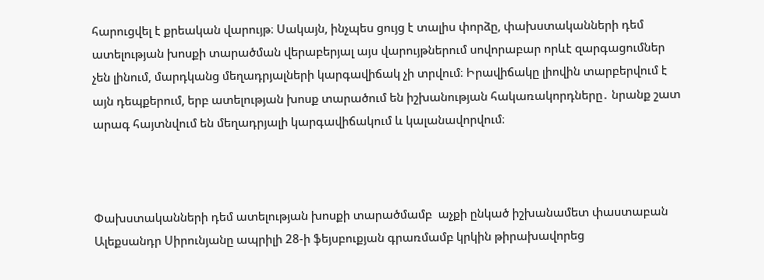հարուցվել է քրեական վարույթ։ Սակայն, ինչպես ցույց է տալիս փորձը, փախստականների դեմ ատելության խոսքի տարածման վերաբերյալ այս վարույթներում սովորաբար որևէ զարգացումներ չեն լինում, մարդկանց մեղադրյալների կարգավիճակ չի տրվում։ Իրավիճակը լիովին տարբերվում է այն դեպքերում, երբ ատելության խոսք տարածում են իշխանության հակառակորդները․ նրանք շատ արագ հայտնվում են մեղադրյալի կարգավիճակում և կալանավորվում։



Փախստականների դեմ ատելության խոսքի տարածմամբ  աչքի ընկած իշխանամետ փաստաբան Ալեքսանդր Սիրունյանը ապրիլի 28-ի ֆեյսբուքյան գրառմամբ կրկին թիրախավորեց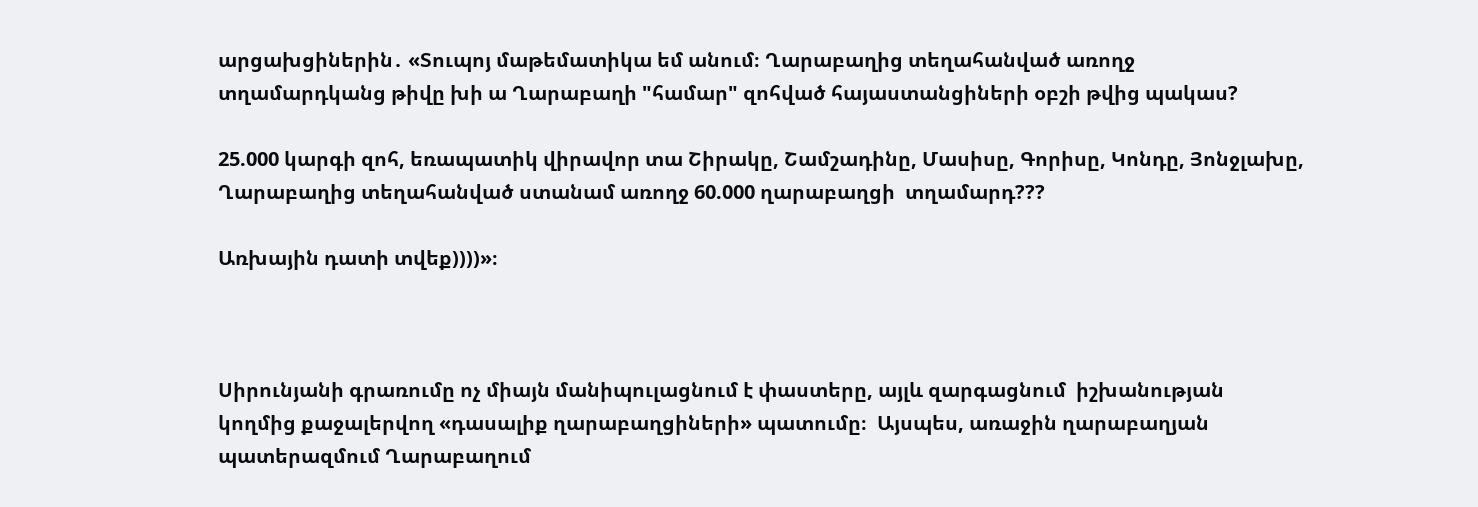արցախցիներին․ «Տուպոյ մաթեմատիկա եմ անում։ Ղարաբաղից տեղահանված առողջ տղամարդկանց թիվը խի ա Ղարաբաղի "համար" զոհված հայաստանցիների օբշի թվից պակաս?

25.000 կարգի զոհ, եռապատիկ վիրավոր տա Շիրակը, Շամշադինը, Մասիսը, Գորիսը, Կոնդը, Յոնջլախը, Ղարաբաղից տեղահանված ստանամ առողջ 60.000 ղարաբաղցի  տղամարդ???

Առխային դատի տվեք))))»։



Սիրունյանի գրառումը ոչ միայն մանիպուլացնում է փաստերը, այլև զարգացնում  իշխանության կողմից քաջալերվող «դասալիք ղարաբաղցիների» պատումը։  Այսպես, առաջին ղարաբաղյան պատերազմում Ղարաբաղում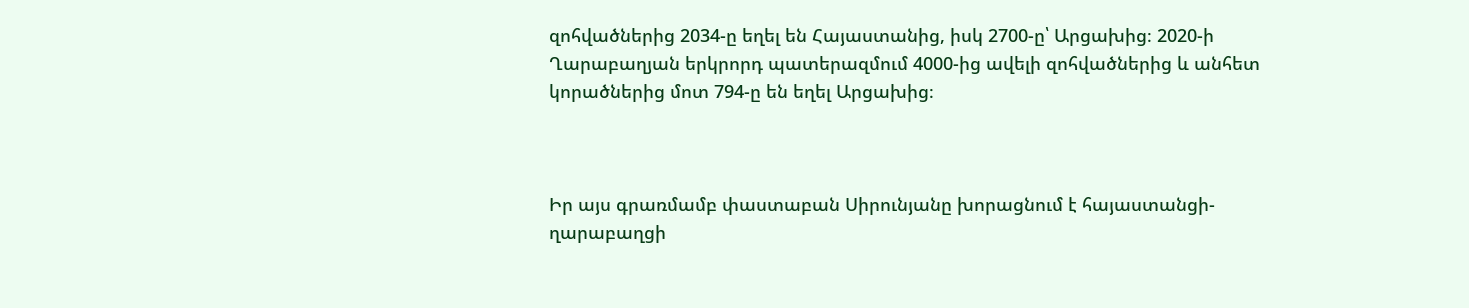զոհվածներից 2034-ը եղել են Հայաստանից, իսկ 2700-ը՝ Արցախից։ 2020-ի Ղարաբաղյան երկրորդ պատերազմում 4000-ից ավելի զոհվածներից և անհետ կորածներից մոտ 794-ը են եղել Արցախից։



Իր այս գրառմամբ փաստաբան Սիրունյանը խորացնում է հայաստանցի-ղարաբաղցի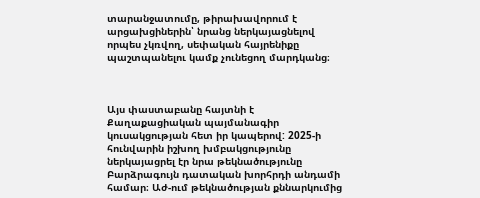տարանջատումը, թիրախավորում է արցախցիներին՝ նրանց ներկայացնելով որպես չկռվող, սեփական հայրենիքը պաշտպանելու կամք չունեցող մարդկանց։



Այս փաստաբանը հայտնի է Քաղաքացիական պայմանագիր կուսակցության հետ իր կապերով: 2025-ի հունվարին իշխող խմբակցությունը ներկայացրել էր նրա թեկնածությունը Բարձրագույն դատական խորհրդի անդամի համար։ Աժ-ում թեկնածության քննարկումից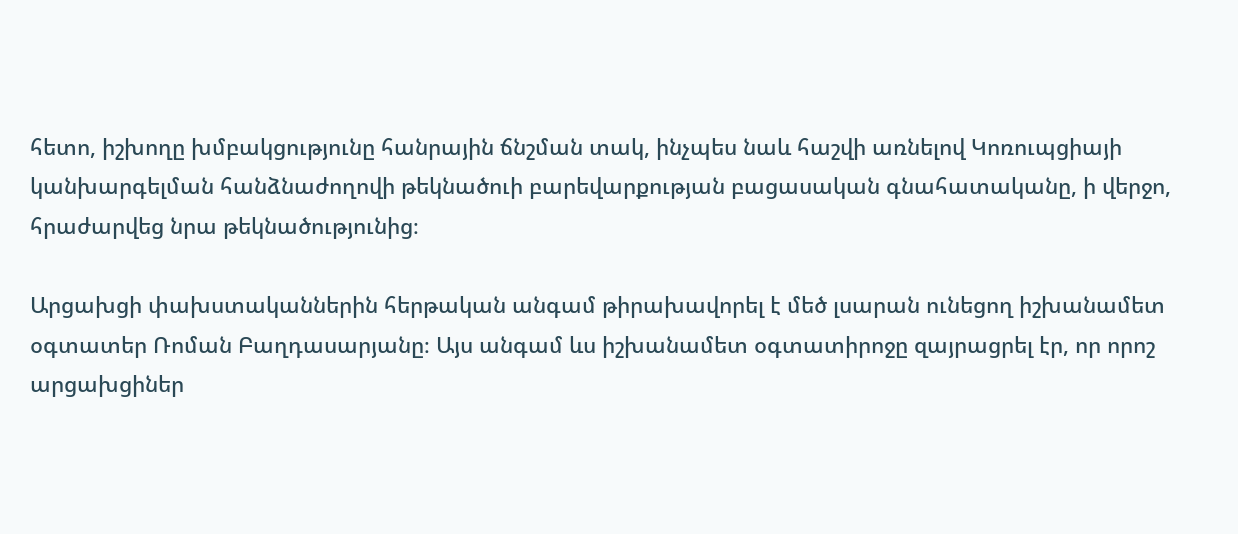հետո, իշխողը խմբակցությունը հանրային ճնշման տակ, ինչպես նաև հաշվի առնելով Կոռուպցիայի կանխարգելման հանձնաժողովի թեկնածուի բարեվարքության բացասական գնահատականը, ի վերջո, հրաժարվեց նրա թեկնածությունից։

Արցախցի փախստականներին հերթական անգամ թիրախավորել է մեծ լսարան ունեցող իշխանամետ օգտատեր Ռոման Բաղդասարյանը։ Այս անգամ ևս իշխանամետ օգտատիրոջը զայրացրել էր, որ որոշ արցախցիներ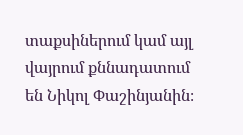տաքսիներում կամ այլ վայրում քննադատում են Նիկոլ Փաշինյանին։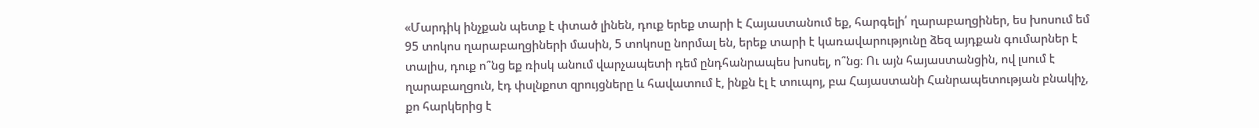«Մարդիկ ինչքան պետք է փտած լինեն, դուք երեք տարի է Հայաստանում եք, հարգելի՛ ղարաբաղցիներ, ես խոսում եմ 95 տոկոս ղարաբաղցիների մասին, 5 տոկոսը նորմալ են, երեք տարի է կառավարությունը ձեզ այդքան գումարներ է տալիս, դուք ո՞նց եք ռիսկ անում վարչապետի դեմ ընդհանրապես խոսել, ո՞նց։ Ու այն հայաստանցին, ով լսում է ղարաբաղցուն, էդ փսլնքոտ զրույցները և հավատում է, ինքն էլ է տուպոյ, բա Հայաստանի Հանրապետության բնակիչ, քո հարկերից է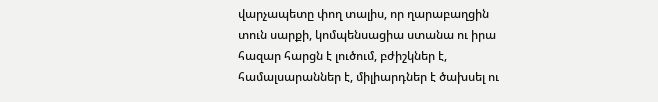վարչապետը փող տալիս, որ ղարաբաղցին տուն սարքի, կոմպենսացիա ստանա ու իրա հազար հարցն է լուծում, բժիշկներ է, համալսարաններ է, միլիարդներ է ծախսել ու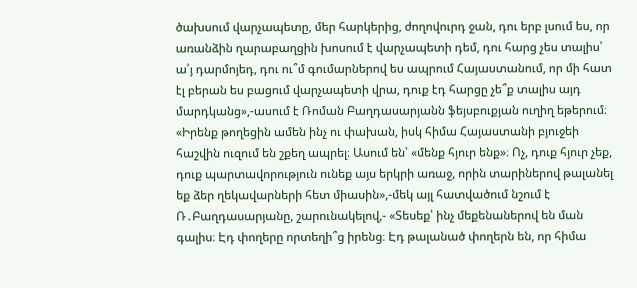ծախսում վարչապետը, մեր հարկերից, ժողովուրդ ջան, դու երբ լսում ես, որ առանձին ղարաբաղցին խոսում է վարչապետի դեմ, դու հարց չես տալիս՝ ա՛յ դարմոյեդ, դու ու՞մ գումարներով ես ապրում Հայաստանում, որ մի հատ էլ բերան ես բացում վարչապետի վրա, դուք էդ հարցը չե՞ք տալիս այդ մարդկանց»,-ասում է Ռոման Բաղդասարյանն ֆեյսբուքյան ուղիղ եթերում։ «Իրենք թողեցին ամեն ինչ ու փախան, իսկ հիմա Հայաստանի բյուջեի հաշվին ուզում են շքեղ ապրել։ Ասում են՝ «մենք հյուր ենք»։ Ոչ, դուք հյուր չեք, դուք պարտավորություն ունեք այս երկրի առաջ, որին տարիներով թալանել եք ձեր ղեկավարների հետ միասին»,-մեկ այլ հատվածում նշում է Ռ․Բաղդասարյանը, շարունակելով,- «Տեսեք՝ ինչ մեքենաներով են ման գալիս։ Էդ փողերը որտեղի՞ց իրենց։ Էդ թալանած փողերն են, որ հիմա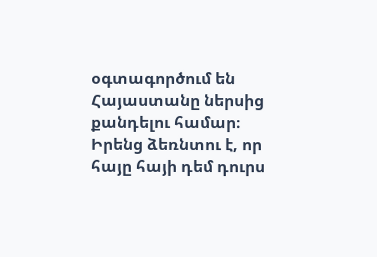օգտագործում են Հայաստանը ներսից քանդելու համար։ Իրենց ձեռնտու է, որ հայը հայի դեմ դուրս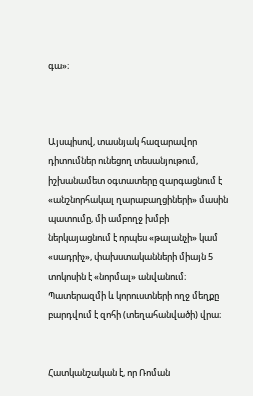գա»։



Այսպիսով, տասնյակ հազարավոր դիտումներ ունեցող տեսանյութում, իշխանամետ օգտատերը զարգացնում է «անշնորհակալ ղարաբաղցիների» մասին պատումը, մի ամբողջ խմբի ներկայացնում է որպես «թալանչի» կամ «սադրիչ», փախստականների միայն 5 տոկոսին է «նորմալ» անվանում։ Պատերազմի և կորուստների ողջ մեղքը բարդվում է զոհի (տեղահանվածի) վրա։


Հատկանշական է, որ Ռոման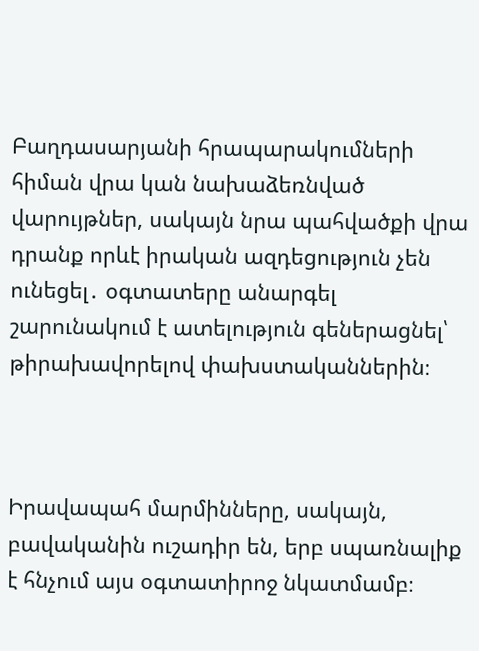Բաղդասարյանի հրապարակումների հիման վրա կան նախաձեռնված վարույթներ, սակայն նրա պահվածքի վրա դրանք որևէ իրական ազդեցություն չեն ունեցել․ օգտատերը անարգել շարունակում է ատելություն գեներացնել՝ թիրախավորելով փախստականներին։



Իրավապահ մարմինները, սակայն, բավականին ուշադիր են, երբ սպառնալիք է հնչում այս օգտատիրոջ նկատմամբ։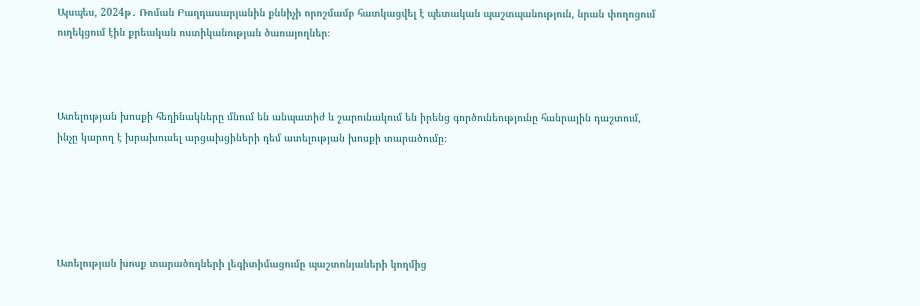Այսպես, 2024թ․ Ռոման Բաղդասարյանին քննիչի որոշմամբ հատկացվել է պետական պաշտպանություն, նրան փողոցում ուղեկցում էին քրեական ոստիկանության ծառայողներ։



Ատելության խոսքի հեղինակները մնում են անպատիժ և շարունակում են իրենց գործունեությունը հանրային դաշտում, ինչը կարող է խրախուսել արցախցիների դեմ ատելության խոսքի տարածումը։





Ատելության խոսք տարածողների լեգիտիմացումը պաշտոնյաների կողմից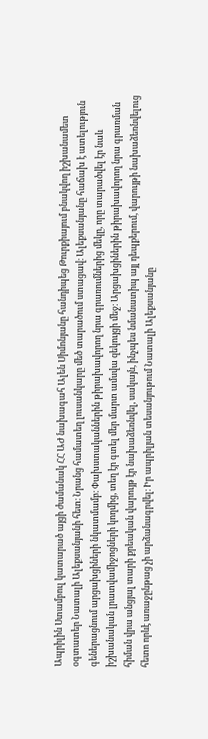Ապրիլին Ստամբուլ կատարած այցի ժամանակ ՀՀ ԱԺ նախագահ Ալեն Սիմոնյանը հանդիպեց Թուրքիայում բնակվող իշխանամետ օգտատեր Նատալի Ալեքսանյանի հետ։ Նրանց համատեղ լուսանկարը մեծ տարածում ստացավ։ Ալեքսանյանը հաճախ է ատելություն գեներացնում արցախցիների նկատմամբ։ Փախստականներին թիրախավորող նրա գրառումներից մեկը, որը տարածվել էր նաև իշխանական լրատվամիջոցների կողմից, տեղ էր գտել մեր մարտ ամսվա զեկույցի մեջ։ Արցախցիներին թիրախավորող նրա գրառման հիման վրա անցյալ տարի քրեական վարույթ էր նախաձեռնվել, սակայն, ինչպես նմանատիպ այլ դեպքերում, վարույթի նախաձեռնվելուց հետո որևէ առաջընթաց չի արձանագրվել։ Իր ապրիլյան տեսանյութում Նատալի Ալեքսանյանը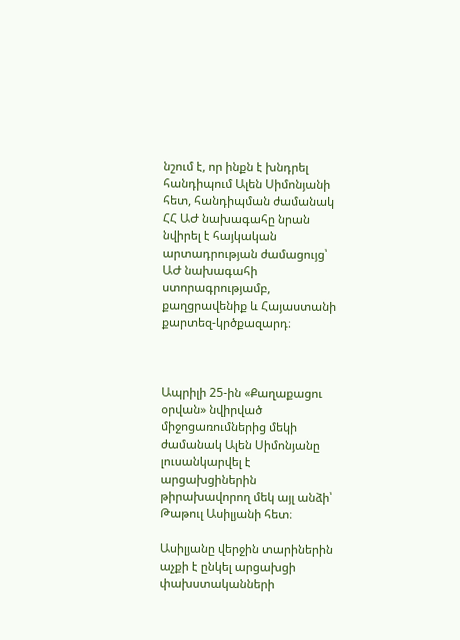նշում է, որ ինքն է խնդրել հանդիպում Ալեն Սիմոնյանի հետ, հանդիպման ժամանակ ՀՀ ԱԺ նախագահը նրան նվիրել է հայկական արտադրության ժամացույց՝ ԱԺ նախագահի ստորագրությամբ, քաղցրավենիք և Հայաստանի քարտեզ-կրծքազարդ։



Ապրիլի 25-ին «Քաղաքացու օրվան» նվիրված միջոցառումներից մեկի ժամանակ Ալեն Սիմոնյանը լուսանկարվել է արցախցիներին թիրախավորող մեկ այլ անձի՝ Թաթուլ Ասիլյանի հետ։

Ասիլյանը վերջին տարիներին աչքի է ընկել արցախցի փախստականների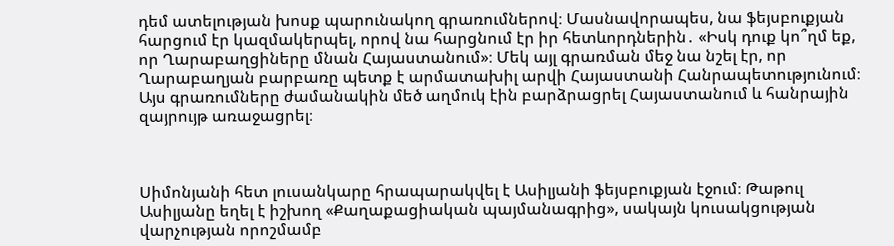դեմ ատելության խոսք պարունակող գրառումներով։ Մասնավորապես, նա ֆեյսբուքյան հարցում էր կազմակերպել, որով նա հարցնում էր իր հետևորդներին․ «Իսկ դուք կո՞ղմ եք, որ Ղարաբաղցիները մնան Հայաստանում»։ Մեկ այլ գրառման մեջ նա նշել էր, որ Ղարաբաղյան բարբառը պետք է արմատախիլ արվի Հայաստանի Հանրապետությունում։ Այս գրառումները ժամանակին մեծ աղմուկ էին բարձրացրել Հայաստանում և հանրային զայրույթ առաջացրել։



Սիմոնյանի հետ լուսանկարը հրապարակվել է Ասիլյանի ֆեյսբուքյան էջում։ Թաթուլ Ասիլյանը եղել է իշխող «Քաղաքացիական պայմանագրից», սակայն կուսակցության վարչության որոշմամբ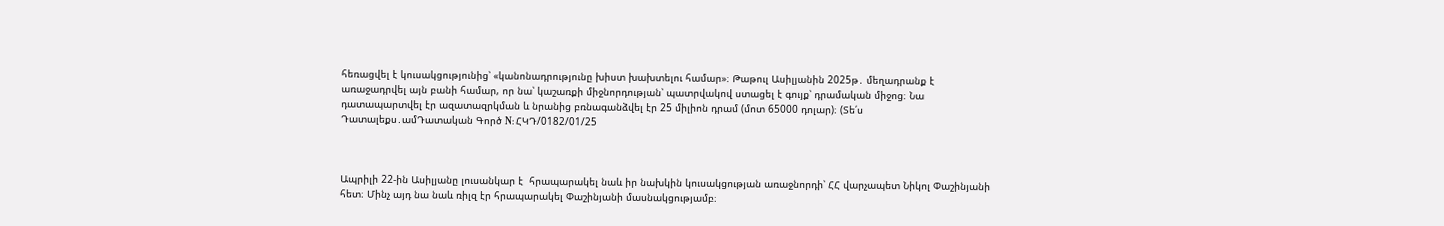հեռացվել է կուսակցությունից՝ «կանոնադրությունը խիստ խախտելու համար»։ Թաթուլ Ասիլյանին 2025թ․ մեղադրանք է առաջադրվել այն բանի համար, որ նա՝ կաշառքի միջնորդության՝ պատրվակով ստացել է գույք՝ դրամական միջոց։ Նա դատապարտվել էր ազատազրկման և նրանից բռնագանձվել էր 25 միլիոն դրամ (մոտ 65000 դոլար)։ (Տե՛ս Դատալեքս․ամԴատական Գործ N: ՀԿԴ/0182/01/25



Ապրիլի 22-ին Ասիլյանը լուսանկար է  հրապարակել նաև իր նախկին կուսակցության առաջնորդի՝ ՀՀ վարչապետ Նիկոլ Փաշինյանի հետ։ Մինչ այդ նա նաև ռիլզ էր հրապարակել Փաշինյանի մասնակցությամբ։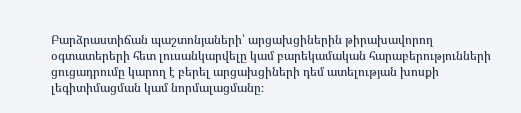Բարձրաստիճան պաշտոնյաների՝ արցախցիներին թիրախավորող օգտատերերի հետ լուսանկարվելը կամ բարեկամական հարաբերությունների ցուցադրումը կարող է բերել արցախցիների դեմ ատելության խոսքի լեգիտիմացման կամ նորմալացմանը։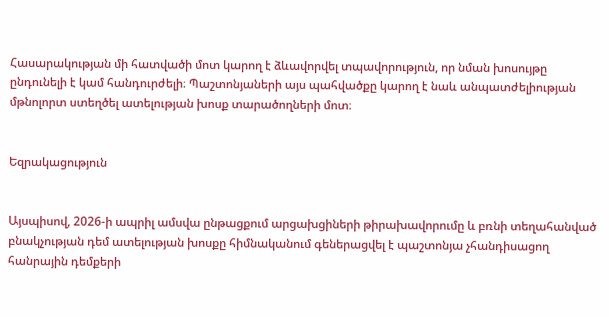Հասարակության մի հատվածի մոտ կարող է ձևավորվել տպավորություն, որ նման խոսույթը ընդունելի է կամ հանդուրժելի։ Պաշտոնյաների այս պահվածքը կարող է նաև անպատժելիության մթնոլորտ ստեղծել ատելության խոսք տարածողների մոտ։


Եզրակացություն


Այսպիսով, 2026-ի ապրիլ ամսվա ընթացքում արցախցիների թիրախավորումը և բռնի տեղահանված բնակչության դեմ ատելության խոսքը հիմնականում գեներացվել է պաշտոնյա չհանդիսացող հանրային դեմքերի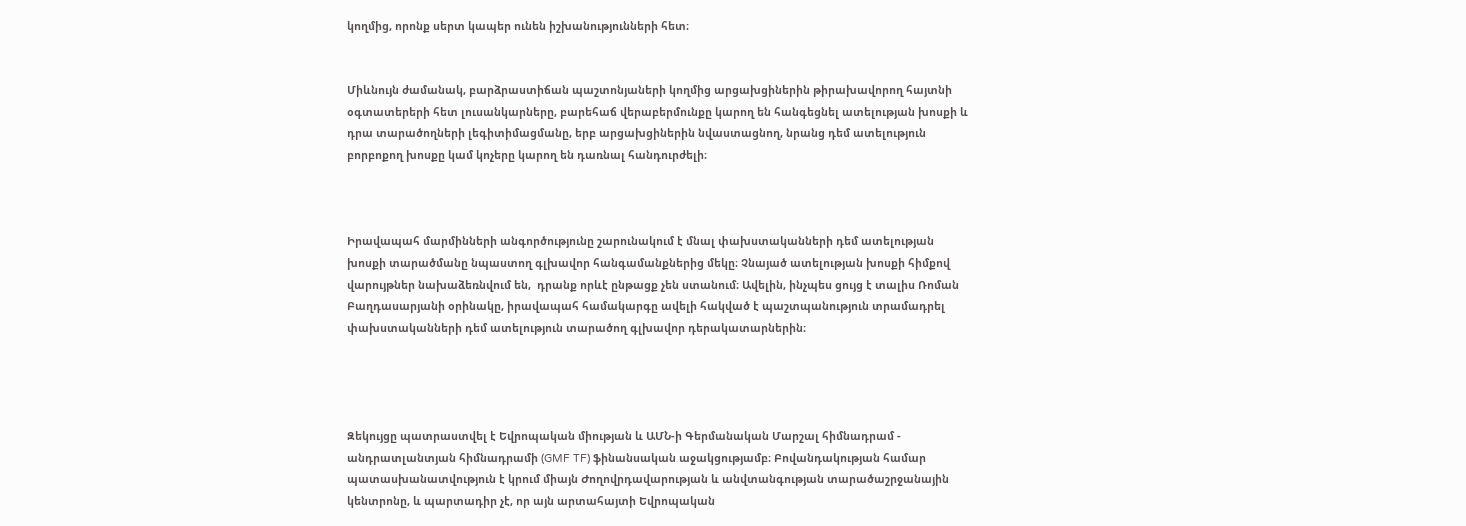կողմից, որոնք սերտ կապեր ունեն իշխանությունների հետ։


Միևնույն ժամանակ, բարձրաստիճան պաշտոնյաների կողմից արցախցիներին թիրախավորող հայտնի օգտատերերի հետ լուսանկարները, բարեհաճ վերաբերմունքը կարող են հանգեցնել ատելության խոսքի և դրա տարածողների լեգիտիմացմանը, երբ արցախցիներին նվաստացնող, նրանց դեմ ատելություն բորբոքող խոսքը կամ կոչերը կարող են դառնալ հանդուրժելի։



Իրավապահ մարմինների անգործությունը շարունակում է մնալ փախստականների դեմ ատելության խոսքի տարածմանը նպաստող գլխավոր հանգամանքներից մեկը։ Չնայած ատելության խոսքի հիմքով վարույթներ նախաձեռնվում են,  դրանք որևէ ընթացք չեն ստանում։ Ավելին, ինչպես ցույց է տալիս Ռոման Բաղդասարյանի օրինակը, իրավապահ համակարգը ավելի հակված է պաշտպանություն տրամադրել փախստականների դեմ ատելություն տարածող գլխավոր դերակատարներին։




Զեկույցը պատրաստվել է Եվրոպական միության և ԱՄՆ-ի Գերմանական Մարշալ հիմնադրամ - անդրատլանտյան հիմնադրամի (GMF TF) ֆինանսական աջակցությամբ։ Բովանդակության համար պատասխանատվություն է կրում միայն Ժողովրդավարության և անվտանգության տարածաշրջանային կենտրոնը, և պարտադիր չէ, որ այն արտահայտի Եվրոպական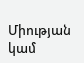Միության կամ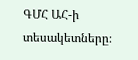ԳՄՀ ԱՀ-ի տեսակետները։